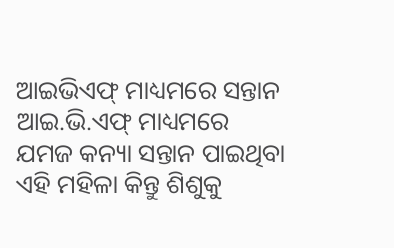ଆଇଭିଏଫ୍ ମାଧ୍ୟମରେ ସନ୍ତାନ
ଆଇ.ଭି.ଏଫ୍ ମାଧ୍ୟମରେ ଯମଜ କନ୍ୟା ସନ୍ତାନ ପାଇଥିବା ଏହି ମହିଳା କିନ୍ତୁ ଶିଶୁକୁ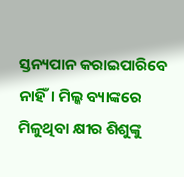ସ୍ତନ୍ୟପାନ କରାଇପାରିବେ ନାହିଁ। ମିଲ୍କ ବ୍ୟାଙ୍କରେ ମିଳୁଥିବା କ୍ଷୀର ଶିଶୁଙ୍କୁ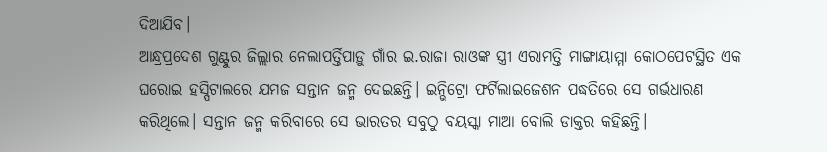ଦିଆଯିବ।
ଆନ୍ଧ୍ରପ୍ରଦେଶ ଗୁଣ୍ଟୁର ଜିଲ୍ଲାର ନେଲାପର୍ତ୍ତିପାଡ଼ୁ ଗାଁର ଇ.ରାଜା ରାଓଙ୍କ ସ୍ତ୍ରୀ ଏରାମତ୍ତି ମାଙ୍ଗାୟାମ୍ମା କୋଠପେଟସ୍ଥିତ ଏକ ଘରୋଇ ହସ୍ପିଟାଲରେ ଯମଜ ସନ୍ତାନ ଜନ୍ମ ଦେଇଛନ୍ତି। ଇନ୍ଭିଟ୍ରୋ ଫର୍ଟିଲାଇଜେଶନ ପଦ୍ଧତିରେ ସେ ଗର୍ଭଧାରଣ କରିଥିଲେ। ସନ୍ତାନ ଜନ୍ମ କରିବାରେ ସେ ଭାରତର ସବୁଠୁ ବୟସ୍କା ମାଆ ବୋଲି ଡାକ୍ତର କହିଛନ୍ତି।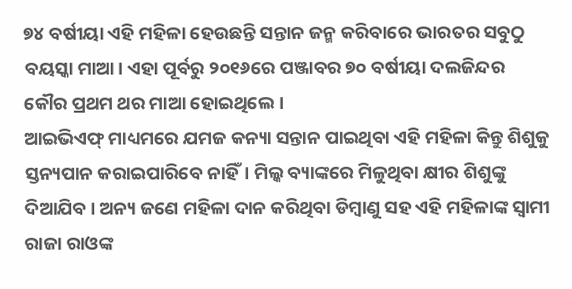୭୪ ବର୍ଷୀୟା ଏହି ମହିଳା ହେଉଛନ୍ତି ସନ୍ତାନ ଜନ୍ମ କରିବାରେ ଭାରତର ସବୁଠୁ ବୟସ୍କା ମାଆ। ଏହା ପୂର୍ବରୁ ୨୦୧୬ରେ ପଞ୍ଜାବର ୭୦ ବର୍ଷୀୟା ଦଲଜିନ୍ଦର କୌର ପ୍ରଥମ ଥର ମାଆ ହୋଇଥିଲେ।
ଆଇଭିଏଫ୍ ମାଧ୍ୟମରେ ଯମଜ କନ୍ୟା ସନ୍ତାନ ପାଇଥିବା ଏହି ମହିଳା କିନ୍ତୁ ଶିଶୁକୁ ସ୍ତନ୍ୟପାନ କରାଇପାରିବେ ନାହିଁ। ମିଲ୍କ ବ୍ୟାଙ୍କରେ ମିଳୁଥିବା କ୍ଷୀର ଶିଶୁଙ୍କୁ ଦିଆଯିବ। ଅନ୍ୟ ଜଣେ ମହିଳା ଦାନ କରିଥିବା ଡିମ୍ବାଣୁ ସହ ଏହି ମହିଳାଙ୍କ ସ୍ୱାମୀ ରାଜା ରାଓଙ୍କ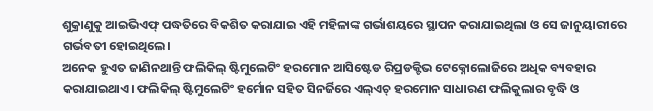ଶୁକ୍ରାଣୁକୁ ଆଇଭିଏଫ୍ ପଦ୍ଧତିରେ ବିକଶିତ କରାଯାଇ ଏହି ମହିଳାଙ୍କ ଗର୍ଭାଶୟରେ ସ୍ଥାପନ କରାଯାଇଥିଲା ଓ ସେ ଜାନୁୟାରୀରେ ଗର୍ଭବତୀ ହୋଇଥିଲେ।
ଅନେକ ହୁଏତ ଜାଣିନଥାନ୍ତି ଫଲିକିଲ୍ ଷ୍ଟିମୁଲେଟିଂ ହରମୋନ ଆସିଷ୍ଟେଡ ରିପ୍ରଡକ୍ଟିଭ ଟେକ୍ନୋଲୋଜିରେ ଅଧିକ ବ୍ୟବହାର କରାଯାଇଥାଏ। ଫଲିକିଲ୍ ଷ୍ଟିମୁଲେଟିଂ ହର୍ମୋନ ସହିତ ସିନର୍ଜିରେ ଏଲ୍ଏଚ୍ ହରମୋନ ସାଧାରଣ ଫଲିକୁଲାର ବୃଦ୍ଧି ଓ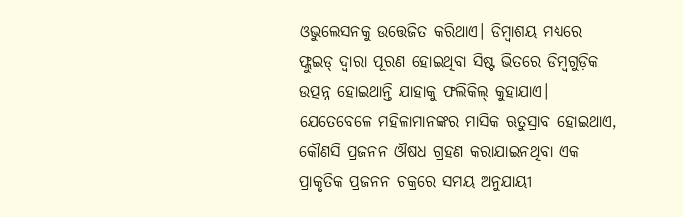ଓଭୁଲେସନକୁ ଉତ୍ତେଜିତ କରିଥାଏ। ଡିମ୍ବାଶୟ ମଧ୍ୟରେ ଫ୍ଲୁଇଡ୍ ଦ୍ୱାରା ପୂରଣ ହୋଇଥିବା ସିଷ୍ଟ ଭିତରେ ଡିମ୍ବଗୁଡ଼ିକ ଉତ୍ପନ୍ନ ହୋଇଥାନ୍ତି ଯାହାକୁ ଫଲିକିଲ୍ କୁହାଯାଏ।
ଯେତେବେଳେ ମହିଳାମାନଙ୍କର ମାସିକ ଋତୁସ୍ରାବ ହୋଇଥାଏ, କୌଣସି ପ୍ରଜନନ ଔଷଧ ଗ୍ରହଣ କରାଯାଇନଥିବା ଏକ ପ୍ରାକୃତିକ ପ୍ରଜନନ ଚକ୍ରରେ ସମୟ ଅନୁଯାୟୀ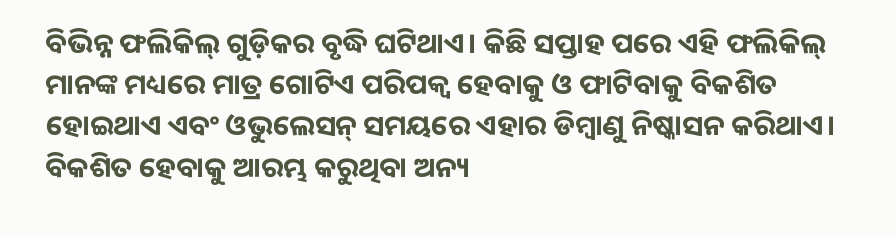ବିଭିନ୍ନ ଫଲିକିଲ୍ ଗୁଡ଼ିକର ବୃଦ୍ଧି ଘଟିଥାଏ। କିଛି ସପ୍ତାହ ପରେ ଏହି ଫଲିକିଲ୍ ମାନଙ୍କ ମଧ୍ୟରେ ମାତ୍ର ଗୋଟିଏ ପରିପକ୍ୱ ହେବାକୁ ଓ ଫାଟିବାକୁ ବିକଶିତ ହୋଇଥାଏ ଏବଂ ଓଭୁଲେସନ୍ ସମୟରେ ଏହାର ଡିମ୍ବାଣୁ ନିଷ୍କାସନ କରିଥାଏ। ବିକଶିତ ହେବାକୁ ଆରମ୍ଭ କରୁଥିବା ଅନ୍ୟ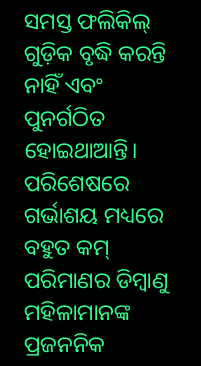ସମସ୍ତ ଫଲିକିଲ୍ ଗୁଡ଼ିକ ବୃଦ୍ଧି କରନ୍ତି ନାହିଁ ଏବଂ ପୁନର୍ଗଠିତ ହୋଇଥାଆନ୍ତି। ପରିଶେଷରେ ଗର୍ଭାଶୟ ମଧ୍ୟରେ ବହୁତ କମ୍ ପରିମାଣର ଡିମ୍ବାଣୁ ମହିଳାମାନଙ୍କ ପ୍ରଜନନିକ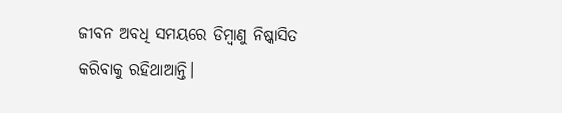ଜୀବନ ଅବଧି ସମୟରେ ଡିମ୍ବାଣୁ ନିଷ୍କାସିତ କରିବାକୁ ରହିଥାଆନ୍ତି।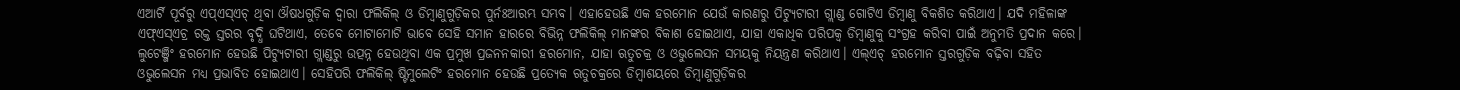ଏଆର୍ଟି ପୂର୍ବରୁ ଏପ୍ଏସ୍ଏଚ୍ ଥିବା ଔଷଧଗୁଡ଼ିକ ଦ୍ୱାରା ଫଲିକିଲ୍ ଓ ଡିମ୍ବାଣୁଗୁଡ଼ିକର ପୁର୍ନଃଆରମ୍ଭ ସମ୍ଭବ। ଏହାହେଉଛି ଏକ ହରମୋନ ଯେଉଁ କାରଣରୁ ପିଟ୍ୟୁଟାରୀ ଗ୍ଲାଣ୍ଡ ଗୋଟିଏ ଡିମ୍ବାଣୁ ବିକଶିତ କରିଥାଏ। ଯଦି ମହିଳାଙ୍କ ଏଫ୍ଏସ୍ଏଚ୍ର ରକ୍ତ ସ୍ତରର ବୃଦ୍ଧି ଘଟିଥାଏ, ତେବେ ମୋଟାମୋଟି ଭାବେ ସେହି ସମାନ ହାରରେ ବିଭିନ୍ନ ଫଲିକିଲ୍ ମାନଙ୍କର ବିକାଶ ହୋଇଥାଏ, ଯାହା ଏକାଧିକ ପରିପକ୍ୱ ଡିମ୍ବାଣୁକୁ ସଂଗ୍ରହ କରିବା ପାଇଁ ଅନୁମତି ପ୍ରଦାନ କରେ।
ଲୁଟେଞ୍ଜିଂ ହରମୋନ ହେଉଛି ପିଟ୍ୟୁଟାରୀ ଗ୍ଲାଣ୍ଡରୁ ଉତ୍ପନ୍ନ ହେଉଥିବା ଏକ ପ୍ରମୁଖ ପ୍ରଜନନକାରୀ ହରମୋନ, ଯାହା ଋତୁଚକ୍ର ଓ ଓଭୁଲେସନ ସମୟକୁ ନିୟନ୍ତ୍ରଣ କରିଥାଏ। ଏଲ୍ଏଚ୍ ହରମୋନ ସ୍ତରଗୁଡ଼ିକ ବଢ଼ିବା ସହିତ ଓଭୁଲେସନ ମଧ୍ୟ ପ୍ରଭାବିତ ହୋଇଥାଏ। ସେହିପରି ଫଲିକିଲ୍ ଷ୍ଟିମୁଲେଟିଂ ହରମୋନ ହେଉଛି ପ୍ରତ୍ୟେକ ଋତୁଚକ୍ରରେ ଡିମ୍ବାଶୟରେ ଡିମ୍ବାଣୁଗୁଡ଼ିକର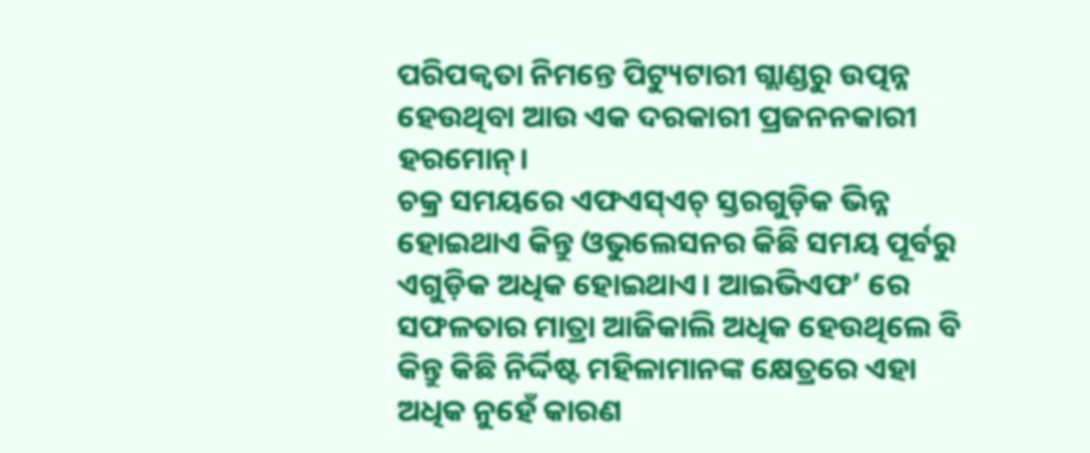ପରିପକ୍ୱତା ନିମନ୍ତେ ପିଟ୍ୟୁଟାରୀ ଗ୍ଲାଣ୍ଡରୁ ଉତ୍ପନ୍ନ ହେଉଥିବା ଆଉ ଏକ ଦରକାରୀ ପ୍ରଜନନକାରୀ ହରମୋନ୍।
ଚକ୍ର ସମୟରେ ଏଫଏସ୍ଏଚ୍ ସ୍ତରଗୁଡ଼ିକ ଭିନ୍ନ ହୋଇଥାଏ କିନ୍ତୁ ଓଭୁଲେସନର କିଛି ସମୟ ପୂର୍ବରୁ ଏଗୁଡ଼ିକ ଅଧିକ ହୋଇଥାଏ। ଆଇଭିଏଫ’ ରେ ସଫଳତାର ମାତ୍ରା ଆଜିକାଲି ଅଧିକ ହେଉଥିଲେ ବି କିନ୍ତୁ କିଛି ନିର୍ଦ୍ଦିଷ୍ଟ ମହିଳାମାନଙ୍କ କ୍ଷେତ୍ରରେ ଏହା ଅଧିକ ନୁହେଁ କାରଣ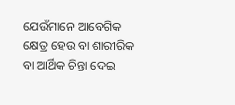ଯେଉଁମାନେ ଆବେଗିକ କ୍ଷେତ୍ର ହେଉ ବା ଶାରୀରିକ ବା ଆର୍ଥିକ ଚିନ୍ତା ଦେଇ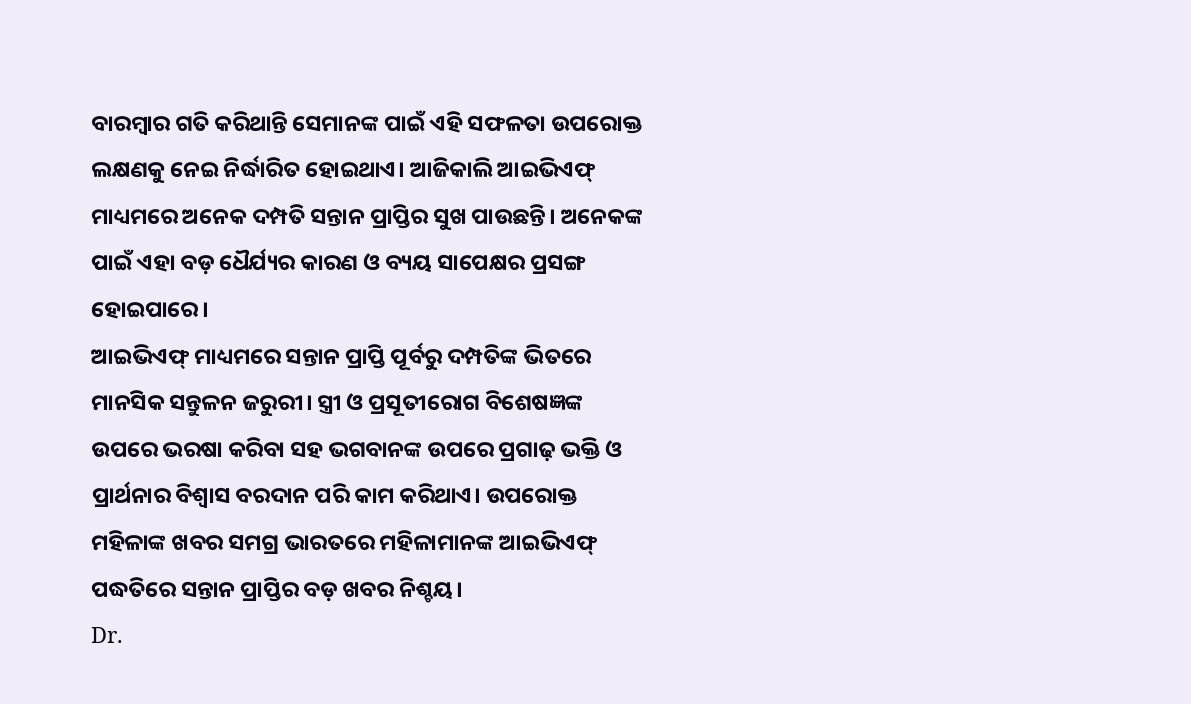ବାରମ୍ବାର ଗତି କରିଥାନ୍ତି ସେମାନଙ୍କ ପାଇଁ ଏହି ସଫଳତା ଉପରୋକ୍ତ ଲକ୍ଷଣକୁ ନେଇ ନିର୍ଦ୍ଧାରିତ ହୋଇଥାଏ। ଆଜିକାଲି ଆଇଭିଏଫ୍ ମାଧ୍ୟମରେ ଅନେକ ଦମ୍ପତି ସନ୍ତାନ ପ୍ରାପ୍ତିର ସୁଖ ପାଉଛନ୍ତି। ଅନେକଙ୍କ ପାଇଁ ଏହା ବଡ଼ ଧୈର୍ଯ୍ୟର କାରଣ ଓ ବ୍ୟୟ ସାପେକ୍ଷର ପ୍ରସଙ୍ଗ ହୋଇପାରେ।
ଆଇଭିଏଫ୍ ମାଧ୍ୟମରେ ସନ୍ତାନ ପ୍ରାପ୍ତି ପୂର୍ବରୁ ଦମ୍ପତିଙ୍କ ଭିତରେ ମାନସିକ ସନ୍ତୁଳନ ଜରୁରୀ। ସ୍ତ୍ରୀ ଓ ପ୍ରସୂତୀରୋଗ ବିଶେଷଜ୍ଞଙ୍କ ଉପରେ ଭରଷା କରିବା ସହ ଭଗବାନଙ୍କ ଉପରେ ପ୍ରଗାଢ଼ ଭକ୍ତି ଓ ପ୍ରାର୍ଥନାର ବିଶ୍ୱାସ ବରଦାନ ପରି କାମ କରିଥାଏ। ଉପରୋକ୍ତ ମହିଳାଙ୍କ ଖବର ସମଗ୍ର ଭାରତରେ ମହିଳାମାନଙ୍କ ଆଇଭିଏଫ୍ ପଦ୍ଧତିରେ ସନ୍ତାନ ପ୍ରାପ୍ତିର ବଡ଼ ଖବର ନିଶ୍ଚୟ।
Dr.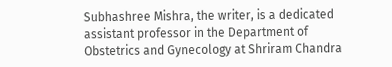Subhashree Mishra, the writer, is a dedicated assistant professor in the Department of Obstetrics and Gynecology at Shriram Chandra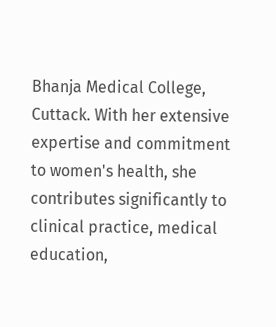Bhanja Medical College, Cuttack. With her extensive expertise and commitment to women's health, she contributes significantly to clinical practice, medical education,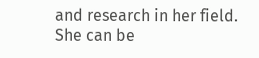and research in her field. She can be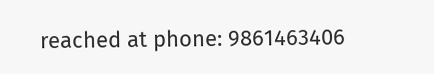reached at phone: 9861463406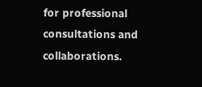for professional consultations and collaborations.